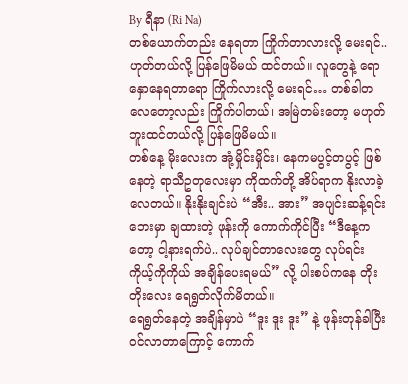By ရီနာ (Ri Na)
တစ်ယောက်တည်း နေရတာ ကြိုက်တာလားလို့ မေးရင်.. ဟုတ်တယ်လို့ ပြန်ဖြေမိမယ် ထင်တယ်။ လူတွေနဲ့ ရောနှောနေရတာရော ကြိုက်လားလို့ မေးရင်… တစ်ခါတလေတော့လည်း ကြိုက်ပါတယ်၊ အမြဲတမ်းတော့ မဟုတ်ဘူးထင်တယ်လို့ ပြန်ဖြေမိမယ်။
တစ်နေ့ မိုးလေးက အုံ့မှိုင်းမှိုင်း၊ နေကမပွင့်တပွင့် ဖြစ်နေတဲ့ ရာသီဥတုလေးမှာ ကိုထက်တို့ အိပ်ရာက နိုးလာခဲ့လေတယ်။ နိုးနိုးချင်းပဲ “အီး.. အား” အပျင်းဆန့်ရင်း ဘေးမှာ ချထားတဲ့ ဖုန်းကို ကောက်ကိုင်ပြီး “ဒီနေ့ကတော့ ငါ့နားရက်ပဲ.. လုပ်ချင်တာလေးတွေ လုပ်ရင်း ကိုယ့်ကိုကိုယ် အချိန်ပေးရမယ်” လို့ ပါးစပ်ကနေ တိုးတိုးလေး ရေရွတ်လိုက်မိတယ်။
ရေရွတ်နေတဲ့ အချိန်မှာပဲ “ဒူး ဒူး ဒူး” နဲ့ ဖုန်းတုန်ခါပြီး ဝင်လာတာကြောင့် ကောက်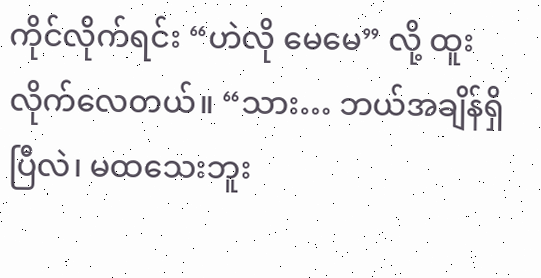ကိုင်လိုက်ရင်း “ဟဲလို မေမေ” လို့ ထူးလိုက်လေတယ်။ “သား… ဘယ်အချိန်ရှိပြီလဲ၊ မထသေးဘူး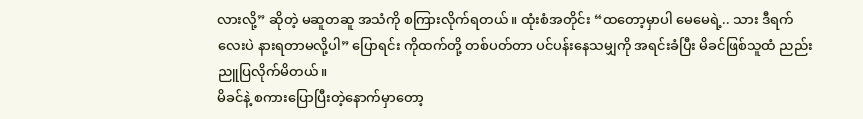လားလို့” ဆိုတဲ့ မဆူတဆူ အသံကို စကြားလိုက်ရတယ်။ ထုံးစံအတိုင်း “ထတော့မှာပါ မေမေရဲ့.. သား ဒီရက်လေးပဲ နားရတာမလို့ပါ” ပြောရင်း ကိုထက်တို့ တစ်ပတ်တာ ပင်ပန်းနေသမျှကို အရင်းခံပြီး မိခင်ဖြစ်သူထံ ညည်းညူပြလိုက်မိတယ်။
မိခင်နဲ့ စကားပြောပြီးတဲ့နောက်မှာတော့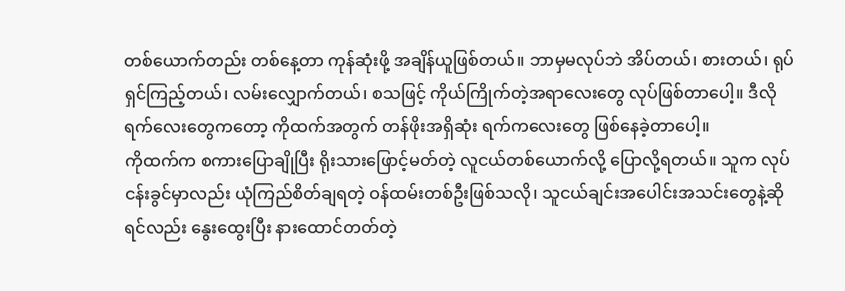တစ်ယောက်တည်း တစ်နေ့တာ ကုန်ဆုံးဖို့ အချိန်ယူဖြစ်တယ်။ ဘာမှမလုပ်ဘဲ အိပ်တယ်၊ စားတယ်၊ ရုပ်ရှင်ကြည့်တယ်၊ လမ်းလျှောက်တယ်၊ စသဖြင့် ကိုယ်ကြိုက်တဲ့အရာလေးတွေ လုပ်ဖြစ်တာပေါ့။ ဒီလိုရက်လေးတွေကတော့ ကိုထက်အတွက် တန်ဖိုးအရှိဆုံး ရက်ကလေးတွေ ဖြစ်နေခဲ့တာပေါ့။
ကိုထက်က စကားပြောချိုပြီး ရိုးသားဖြောင့်မတ်တဲ့ လူငယ်တစ်ယောက်လို့ ပြောလို့ရတယ်။ သူက လုပ်ငန်းခွင်မှာလည်း ယုံကြည်စိတ်ချရတဲ့ ဝန်ထမ်းတစ်ဦးဖြစ်သလို၊ သူငယ်ချင်းအပေါင်းအသင်းတွေနဲ့ဆိုရင်လည်း နွေးထွေးပြီး နားထောင်တတ်တဲ့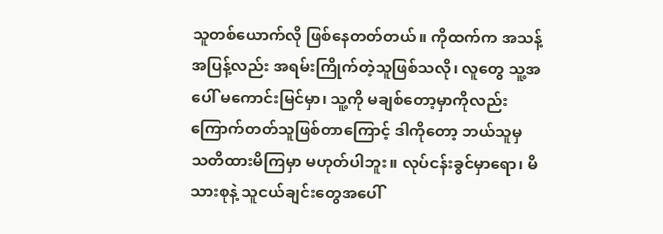သူတစ်ယောက်လို ဖြစ်နေတတ်တယ်။ ကိုထက်က အသန့်အပြန့်လည်း အရမ်းကြိုက်တဲ့သူဖြစ်သလို၊ လူတွေ သူ့အပေါ် မကောင်းမြင်မှာ၊ သူ့ကို မချစ်တော့မှာကိုလည်း ကြောက်တတ်သူဖြစ်တာကြောင့် ဒါကိုတော့ ဘယ်သူမှ သတိထားမိကြမှာ မဟုတ်ပါဘူး။ လုပ်ငန်းခွင်မှာရော၊ မိသားစုနဲ့ သူငယ်ချင်းတွေအပေါ်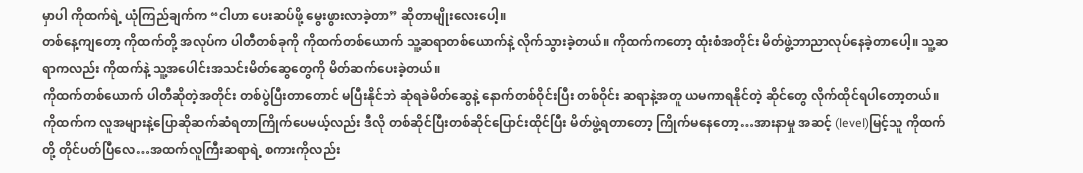မှာပါ ကိုထက်ရဲ့ ယုံကြည်ချက်က “ငါဟာ ပေးဆပ်ဖို့ မွေးဖွားလာခဲ့တာ” ဆိုတာမျိုးလေးပေါ့။
တစ်နေ့ကျတော့ ကိုထက်တို့ အလုပ်က ပါတီတစ်ခုကို ကိုထက်တစ်ယောက် သူ့ဆရာတစ်ယောက်နဲ့ လိုက်သွားခဲ့တယ်။ ကိုထက်ကတော့ ထုံးစံအတိုင်း မိတ်ဖွဲ့ဘာညာလုပ်နေခဲ့တာပေါ့။ သူ့ဆရာကလည်း ကိုထက်နဲ့ သူ့အပေါင်းအသင်းမိတ်ဆွေတွေကို မိတ်ဆက်ပေးခဲ့တယ်။
ကိုထက်တစ်ယောက် ပါတီဆိုတဲ့အတိုင်း တစ်ပွဲပြီးတာတောင် မပြီးနိုင်ဘဲ ဆုံရခဲမိတ်ဆွေနဲ့ နောက်တစ်ဝိုင်းပြီး တစ်ဝိုင်း ဆရာနဲ့အတူ ယမကာရနိုင်တဲ့ ဆိုင်တွေ လိုက်ထိုင်ရပါတော့တယ်။ ကိုထက်က လူအများနဲ့ပြောဆိုဆက်ဆံရတာကြိုက်ပေမယ့်လည်း ဒီလို တစ်ဆိုင်ပြီးတစ်ဆိုင်ပြောင်းထိုင်ပြီး မိတ်ဖွဲ့ရတာတော့ ကြိုက်မနေတော့…အားနာမှု အဆင့် (level)မြင့်သူ ကိုထက်တို့ တိုင်ပတ်ပြီလေ…အထက်လူကြီးဆရာရဲ့ စကားကိုလည်း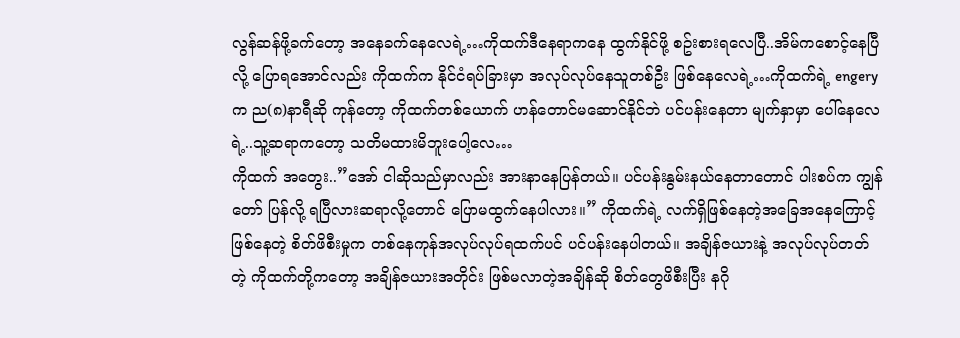လွန်ဆန်ဖို့ခက်တော့ အနေခက်နေလေရဲ့…ကိုထက်ဒီနေရာကနေ ထွက်နိုင်ဖို့ စဥ်းစားရလေပြီ..အိမ်ကစောင့်နေပြီလို့ ပြောရအောင်လည်း ကိုထက်က နိုင်ငံရပ်ခြားမှာ အလုပ်လုပ်နေသူတစ်ဦး ဖြစ်နေလေရဲ့…ကိုထက်ရဲ့ engery က ည(၈)နာရီဆို ကုန်တော့ ကိုထက်တစ်ယောက် ဟန်တောင်မဆောင်နိုင်ဘဲ ပင်ပန်းနေတာ မျက်နှာမှာ ပေါ်နေလေရဲ့..သူ့ဆရာကတော့ သတိမထားမိဘူးပေါ့လေ…
ကိုထက် အတွေး..”အော် ငါဆိုသည်မှာလည်း အားနာနေပြန်တယ်။ ပင်ပန်းနွမ်းနယ်နေတာတောင် ပါးစပ်က ကျွန်တော် ပြန်လို့ ရပြီလားဆရာလို့တောင် ပြောမထွက်နေပါလား။” ကိုထက်ရဲ့ လက်ရှိဖြစ်နေတဲ့အခြေအနေကြောင့် ဖြစ်နေတဲ့ စိတ်ဖိစီးမှုက တစ်နေကုန်အလုပ်လုပ်ရထက်ပင် ပင်ပန်းနေပါတယ်။ အချိန်ဇယားနဲ့ အလုပ်လုပ်တတ်တဲ့ ကိုထက်တို့ကတော့ အချိန်ဇယားအတိုင်း ဖြစ်မလာတဲ့အချိန်ဆို စိတ်တွေဖိစီးပြီး နဂို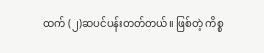ထက် (၂)ဆပင်ပန်းတတ်တယ်။ ဖြစ်တဲ့ ကိစ္စ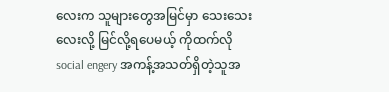လေးက သူများတွေအမြင်မှာ သေးသေးလေးလို့ မြင်လို့ရပေမယ့် ကိုထက်လို social engery အကန့်အသတ်ရှိတဲ့သူအ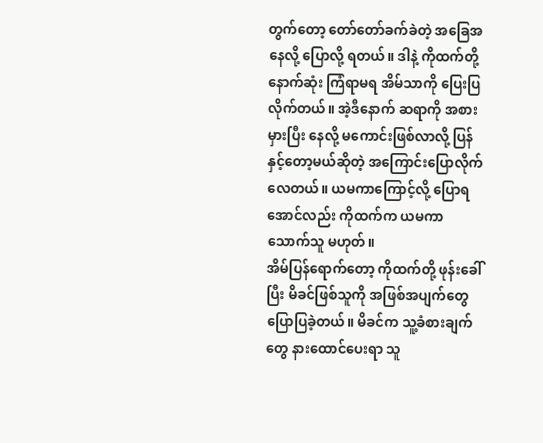တွက်တော့ တော်တော်ခက်ခဲတဲ့ အခြေအနေလို့ ပြောလို့ ရတယ်။ ဒါနဲ့ ကိုထက်တို့ နောက်ဆုံး ကြံရာမရ အိမ်သာကို ပြေးပြလိုက်တယ်။ အဲ့ဒီနောက် ဆရာကို အစားမှားပြီး နေလို့ မကောင်းဖြစ်လာလို့ ပြန်နှင့်တော့မယ်ဆိုတဲ့ အကြောင်းပြောလိုက်လေတယ်။ ယမကာကြောင့်လို့ ပြောရအောင်လည်း ကိုထက်က ယမကာသောက်သူ မဟုတ်။
အိမ်ပြန်ရောက်တော့ ကိုထက်တို့ ဖုန်းခေါ်ပြီး မိခင်ဖြစ်သူကို အဖြစ်အပျက်တွေပြောပြခဲ့တယ်။ မိခင်က သူ့ခံစားချက်တွေ နားထောင်ပေးရာ သူ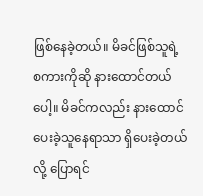ဖြစ်နေခဲ့တယ်။ မိခင်ဖြစ်သူရဲ့ စကားကိုဆို နားထောင်တယ်ပေါ့။ မိခင်ကလည်း နားထောင်ပေးခဲ့သူနေရာသာ ရှိပေးခဲ့တယ်လို့ ပြောရင်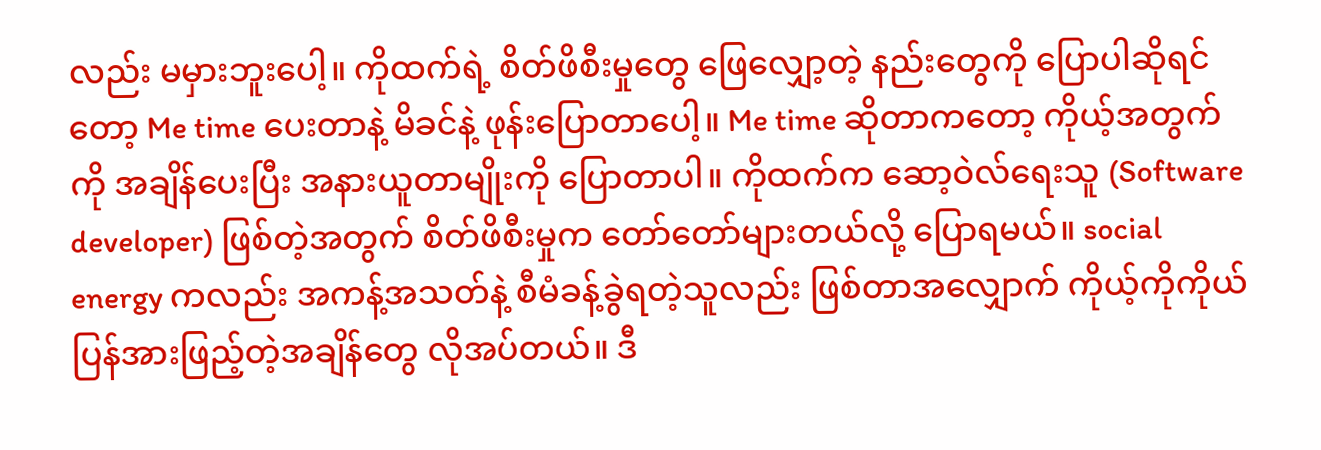လည်း မမှားဘူးပေါ့။ ကိုထက်ရဲ့ စိတ်ဖိစီးမှုတွေ ဖြေလျှော့တဲ့ နည်းတွေကို ပြောပါဆိုရင်တော့ Me time ပေးတာနဲ့ မိခင်နဲ့ ဖုန်းပြောတာပေါ့။ Me time ဆိုတာကတော့ ကိုယ့်အတွက်ကို အချိန်ပေးပြီး အနားယူတာမျိုးကို ပြောတာပါ။ ကိုထက်က ဆော့ဝဲလ်ရေးသူ (Software developer) ဖြစ်တဲ့အတွက် စိတ်ဖိစီးမှုက တော်တော်များတယ်လို့ ပြောရမယ်။ social energy ကလည်း အကန့်အသတ်နဲ့ စီမံခန့်ခွဲရတဲ့သူလည်း ဖြစ်တာအလျှောက် ကိုယ့်ကိုကိုယ် ပြန်အားဖြည့်တဲ့အချိန်တွေ လိုအပ်တယ်။ ဒီ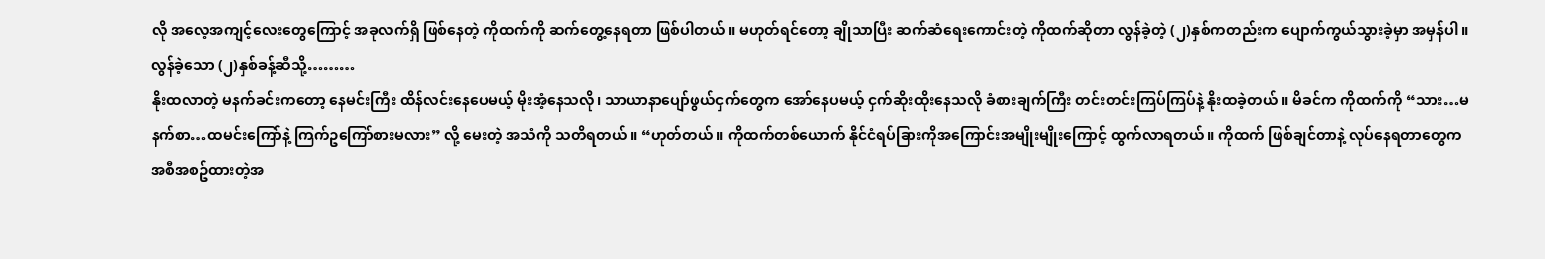လို အလေ့အကျင့်လေးတွေကြောင့် အခုလက်ရှိ ဖြစ်နေတဲ့ ကိုထက်ကို ဆက်တွေ့နေရတာ ဖြစ်ပါတယ်။ မဟုတ်ရင်တော့ ချိုသာပြီး ဆက်ဆံရေးကောင်းတဲ့ ကိုထက်ဆိုတာ လွန်ခဲ့တဲ့ (၂)နှစ်ကတည်းက ပျောက်ကွယ်သွားခဲ့မှာ အမှန်ပါ။
လွန်ခဲ့သော (၂)နှစ်ခန့်ဆီသို့………
နိုးထလာတဲ့ မနက်ခင်းကတော့ နေမင်းကြီး ထိန်လင်းနေပေမယ့် မိုးအံ့နေသလို၊ သာယာနာပျော်ဖွယ်ငှက်တွေက အော်နေပမယ့် ငှက်ဆိုးထိုးနေသလို ခံစားချက်ကြီး တင်းတင်းကြပ်ကြပ်နဲ့ နိုးထခဲ့တယ်။ မိခင်က ကိုထက်ကို “သား…မနက်စာ…ထမင်းကြော်နဲ့ ကြက်ဥကြော်စားမလား” လို့ မေးတဲ့ အသံကို သတိရတယ်။ “ဟုတ်တယ်။ ကိုထက်တစ်ယောက် နိုင်ငံရပ်ခြားကိုအကြောင်းအမျိုးမျိုးကြောင့် ထွက်လာရတယ်။ ကိုထက် ဖြစ်ချင်တာနဲ့ လုပ်နေရတာတွေက အစီအစဥ်ထားတဲ့အ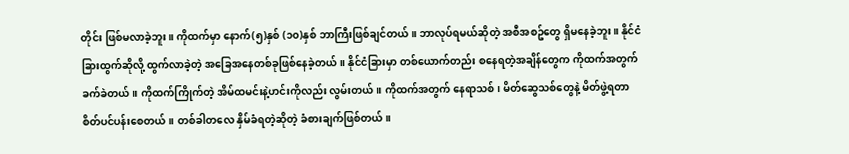တိုင်း ဖြစ်မလာခဲ့ဘူး။ ကိုထက်မှာ နောက်(၅)နှစ် (၁၀)နှစ် ဘာကြီးဖြစ်ချင်တယ်။ ဘာလုပ်ရမယ်ဆိုတဲ့ အစီအစဥ်တွေ ရှိမနေခဲ့ဘူး။ နိုင်ငံခြားထွက်ဆိုလို့ ထွက်လာခဲ့တဲ့ အခြေအနေတစ်ခုဖြစ်နေခဲ့တယ်။ နိုင်ငံခြားမှာ တစ်ယောက်တည်း စနေရတဲ့အချိန်တွေက ကိုထက်အတွက် ခက်ခဲတယ်။ ကိုထက်ကြိုက်တဲ့ အိမ်ထမင်းနဲ့ဟင်းကိုလည်း လွမ်းတယ်။ ကိုထက်အတွက် နေရာသစ်၊ မိတ်ဆွေသစ်တွေနဲ့ မိတ်ဖွဲ့ရတာ စိတ်ပင်ပန်းစေတယ်။ တစ်ခါတလေ နှိမ်ခံရတဲ့ဆိုတဲ့ ခံစားချက်ဖြစ်တယ်။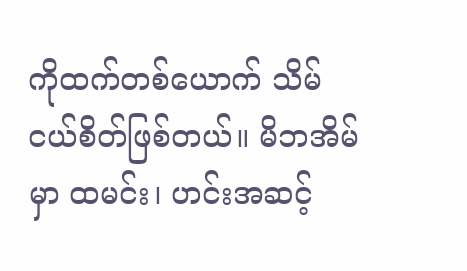ကိုထက်တစ်ယောက် သိမ်ငယ်စိတ်ဖြစ်တယ်။ မိဘအိမ်မှာ ထမင်း၊ ဟင်းအဆင့်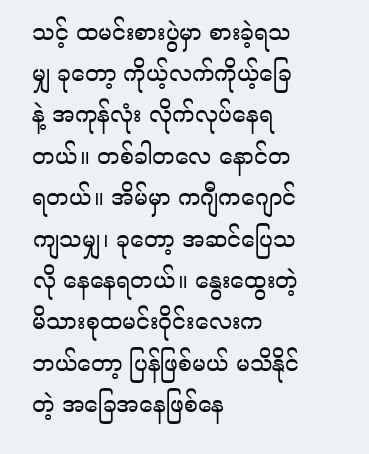သင့် ထမင်းစားပွဲမှာ စားခဲ့ရသမျှ ခုတော့ ကိုယ့်လက်ကိုယ့်ခြေနဲ့ အကုန်လုံး လိုက်လုပ်နေရတယ်။ တစ်ခါတလေ နောင်တရတယ်။ အိမ်မှာ ကဂျီကဂျောင် ကျသမျှ၊ ခုတော့ အဆင်ပြေသလို နေနေရတယ်။ နွေးထွေးတဲ့ မိသားစုထမင်းဝိုင်းလေးက ဘယ်တော့ ပြန်ဖြစ်မယ် မသိနိုင်တဲ့ အခြေအနေဖြစ်နေ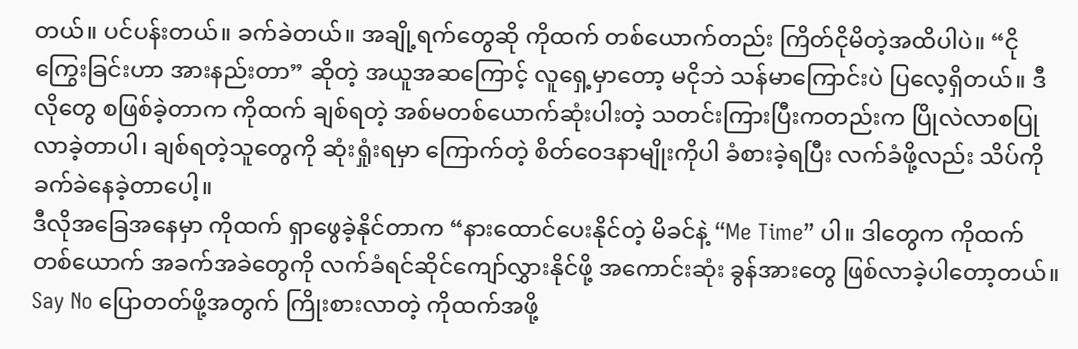တယ်။ ပင်ပန်းတယ်။ ခက်ခဲတယ်။ အချို့ရက်တွေဆို ကိုထက် တစ်ယောက်တည်း ကြိတ်ငိုမိတဲ့အထိပါပဲ။ “ငိုကြွေးခြင်းဟာ အားနည်းတာ” ဆိုတဲ့ အယူအဆကြောင့် လူရှေ့မှာတော့ မငိုဘဲ သန်မာကြောင်းပဲ ပြလေ့ရှိတယ်။ ဒီလိုတွေ စဖြစ်ခဲ့တာက ကိုထက် ချစ်ရတဲ့ အစ်မတစ်ယောက်ဆုံးပါးတဲ့ သတင်းကြားပြီးကတည်းက ပြိုလဲလာစပြုလာခဲ့တာပါ၊ ချစ်ရတဲ့သူတွေကို ဆုံးရှုံးရမှာ ကြောက်တဲ့ စိတ်ဝေဒနာမျိုးကိုပါ ခံစားခဲ့ရပြီး လက်ခံဖို့လည်း သိပ်ကို ခက်ခဲနေခဲ့တာပေါ့။
ဒီလိုအခြေအနေမှာ ကိုထက် ရှာဖွေခဲ့နိုင်တာက “နားထောင်ပေးနိုင်တဲ့ မိခင်နဲ့ “Me Time” ပါ။ ဒါတွေက ကိုထက်တစ်ယောက် အခက်အခဲတွေကို လက်ခံရင်ဆိုင်ကျော်လွှားနိုင်ဖို့ အကောင်းဆုံး ခွန်အားတွေ ဖြစ်လာခဲ့ပါတော့တယ်။ Say No ပြောတတ်ဖို့အတွက် ကြိုးစားလာတဲ့ ကိုထက်အဖို့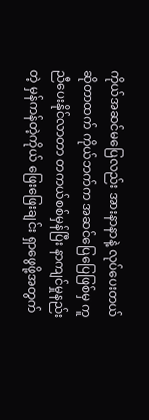ကိုယ်အဆင်မပြေလည်း အားနာနာနဲ့ လုပ်ပေးတယ်ဆိုတာထက် ကိုယ်ဘက်က အဆင်ပြေပြေဖြစ်မှ ကူညီပေးနိုင်လာတာ တကယ်စစ်မှန်ပြီး နာကျင်မှုနည်းတဲ့ မှန်ကန်တဲ့ကိုယ် ဖြေးဖြေးချင်း ရှာဖွေဖို့အတွက်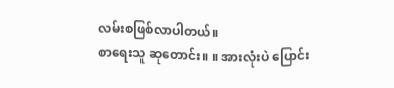လမ်းစဖြစ်လာပါတယ်။
စာရေးသူ ဆုတောင်း။ ။ အားလုံးပဲ ပြောင်း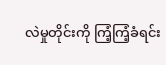လဲမှုတိုင်းကို ကြံ့ကြံ့ခံရင်း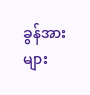ခွန်အားများ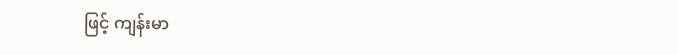ဖြင့် ကျန်းမာ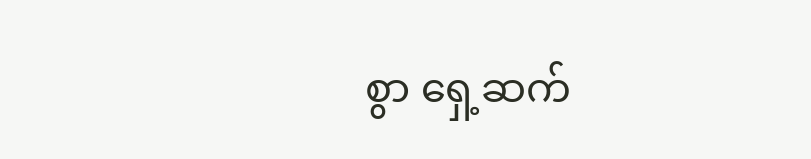စွာ ရှေ့ဆက်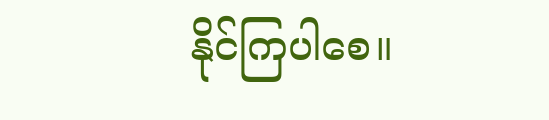နိုင်ကြပါစေ။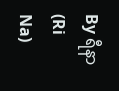By ရီနာ (Ri Na)